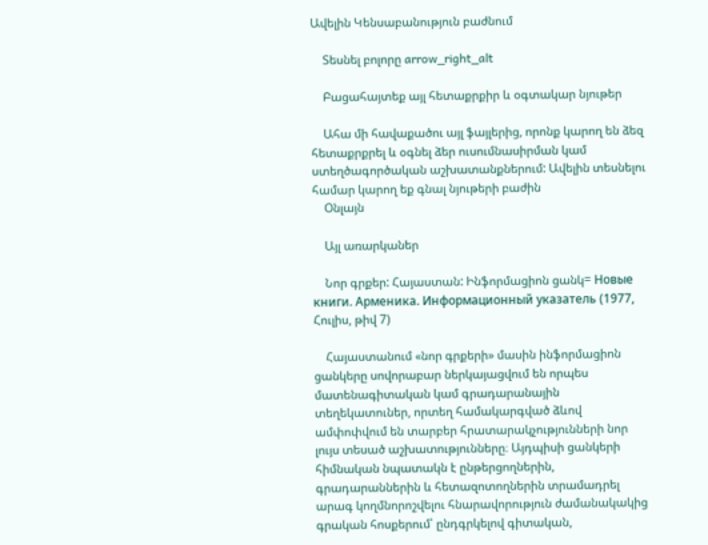Ավելին Կենսաբանություն բաժնում

    Տեսնել բոլորը arrow_right_alt

    Բացահայտեք այլ հետաքրքիր և օգտակար նյութեր

    Ահա մի հավաքածու այլ ֆայլերից, որոնք կարող են ձեզ հետաքրքրել և օգնել ձեր ուսումնասիրման կամ ստեղծագործական աշխատանքներում: Ավելին տեսնելու համար կարող եք գնալ նյութերի բաժին
    Օնլայն

    Այլ առարկաներ

    Նոր գրքեր: Հայաստան: Ինֆորմացիոն ցանկ= Новые книги. Арменика. Информационный указатель (1977, Հուլիս, թիվ 7)

    Հայաստանում «նոր գրքերի» մասին ինֆորմացիոն ցանկերը սովորաբար ներկայացվում են որպես մատենագիտական կամ գրադարանային տեղեկատուներ, որտեղ համակարգված ձևով ամփոփվում են տարբեր հրատարակչությունների նոր լույս տեսած աշխատությունները։ Այդպիսի ցանկերի հիմնական նպատակն է ընթերցողներին, գրադարաններին և հետազոտողներին տրամադրել արագ կողմնորոշվելու հնարավորություն ժամանակակից գրական հոսքերում՝ ընդգրկելով գիտական,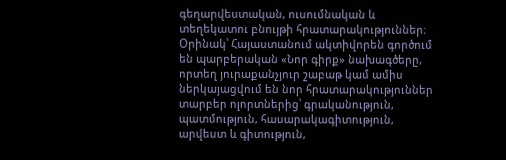գեղարվեստական, ուսումնական և տեղեկատու բնույթի հրատարակություններ։ Օրինակ՝ Հայաստանում ակտիվորեն գործում են պարբերական «Նոր գիրք» նախագծերը, որտեղ յուրաքանչյուր շաբաթ կամ ամիս ներկայացվում են նոր հրատարակություններ տարբեր ոլորտներից՝ գրականություն, պատմություն, հասարակագիտություն, արվեստ և գիտություն,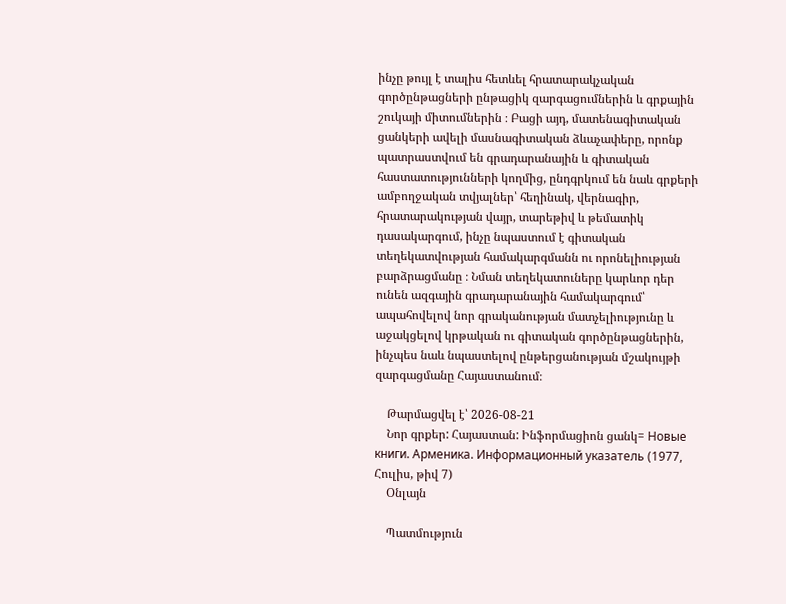ինչը թույլ է տալիս հետևել հրատարակչական գործընթացների ընթացիկ զարգացումներին և գրքային շուկայի միտումներին ։ Բացի այդ, մատենագիտական ցանկերի ավելի մասնագիտական ձևաչափերը, որոնք պատրաստվում են գրադարանային և գիտական հաստատությունների կողմից, ընդգրկում են նաև գրքերի ամբողջական տվյալներ՝ հեղինակ, վերնագիր, հրատարակության վայր, տարեթիվ և թեմատիկ դասակարգում, ինչը նպաստում է գիտական տեղեկատվության համակարգմանն ու որոնելիության բարձրացմանը ։ Նման տեղեկատուները կարևոր դեր ունեն ազգային գրադարանային համակարգում՝ ապահովելով նոր գրականության մատչելիությունը և աջակցելով կրթական ու գիտական գործընթացներին, ինչպես նաև նպաստելով ընթերցանության մշակույթի զարգացմանը Հայաստանում։

    Թարմացվել է՝ 2026-08-21
    Նոր գրքեր: Հայաստան: Ինֆորմացիոն ցանկ= Новые книги. Арменика. Информационный указатель (1977, Հուլիս, թիվ 7)
    Օնլայն

    Պատմություն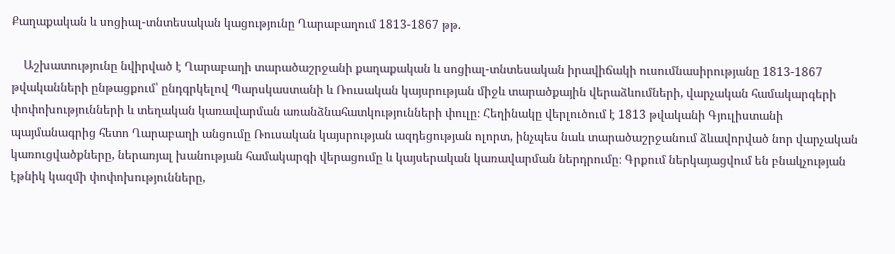Քաղաքական և սոցիալ-տնտեսական կացությունը Ղարաբաղում 1813-1867 թթ.

    Աշխատությունը նվիրված է Ղարաբաղի տարածաշրջանի քաղաքական և սոցիալ-տնտեսական իրավիճակի ուսումնասիրությանը 1813-1867 թվականների ընթացքում՝ ընդգրկելով Պարսկաստանի և Ռուսական կայսրության միջև տարածքային վերաձևումների, վարչական համակարգերի փոփոխությունների և տեղական կառավարման առանձնահատկությունների փուլը։ Հեղինակը վերլուծում է 1813 թվականի Գյուլիստանի պայմանագրից հետո Ղարաբաղի անցումը Ռուսական կայսրության ազդեցության ոլորտ, ինչպես նաև տարածաշրջանում ձևավորված նոր վարչական կառուցվածքները, ներառյալ խանության համակարգի վերացումը և կայսերական կառավարման ներդրումը։ Գրքում ներկայացվում են բնակչության էթնիկ կազմի փոփոխությունները,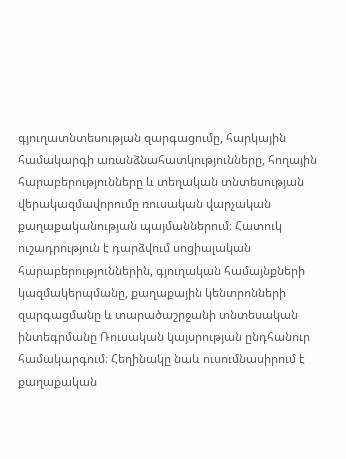գյուղատնտեսության զարգացումը, հարկային համակարգի առանձնահատկությունները, հողային հարաբերությունները և տեղական տնտեսության վերակազմավորումը ռուսական վարչական քաղաքականության պայմաններում։ Հատուկ ուշադրություն է դարձվում սոցիալական հարաբերություններին, գյուղական համայնքների կազմակերպմանը, քաղաքային կենտրոնների զարգացմանը և տարածաշրջանի տնտեսական ինտեգրմանը Ռուսական կայսրության ընդհանուր համակարգում։ Հեղինակը նաև ուսումնասիրում է քաղաքական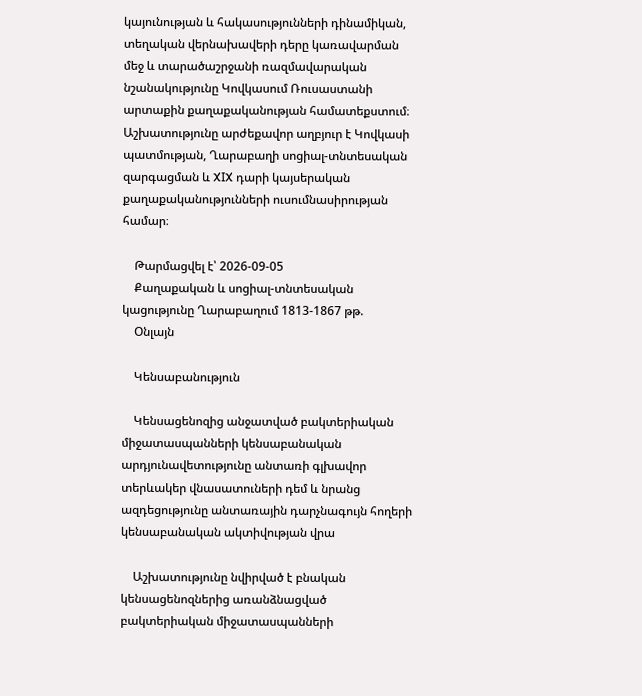կայունության և հակասությունների դինամիկան, տեղական վերնախավերի դերը կառավարման մեջ և տարածաշրջանի ռազմավարական նշանակությունը Կովկասում Ռուսաստանի արտաքին քաղաքականության համատեքստում։ Աշխատությունը արժեքավոր աղբյուր է Կովկասի պատմության, Ղարաբաղի սոցիալ-տնտեսական զարգացման և XIX դարի կայսերական քաղաքականությունների ուսումնասիրության համար։

    Թարմացվել է՝ 2026-09-05
    Քաղաքական և սոցիալ-տնտեսական կացությունը Ղարաբաղում 1813-1867 թթ.
    Օնլայն

    Կենսաբանություն

    Կենսացենոզից անջատված բակտերիական միջատասպանների կենսաբանական արդյունավետությունը անտառի գլխավոր տերևակեր վնասատուների դեմ և նրանց ազդեցությունը անտառային դարչնագույն հողերի կենսաբանական ակտիվության վրա

    Աշխատությունը նվիրված է բնական կենսացենոզներից առանձնացված բակտերիական միջատասպանների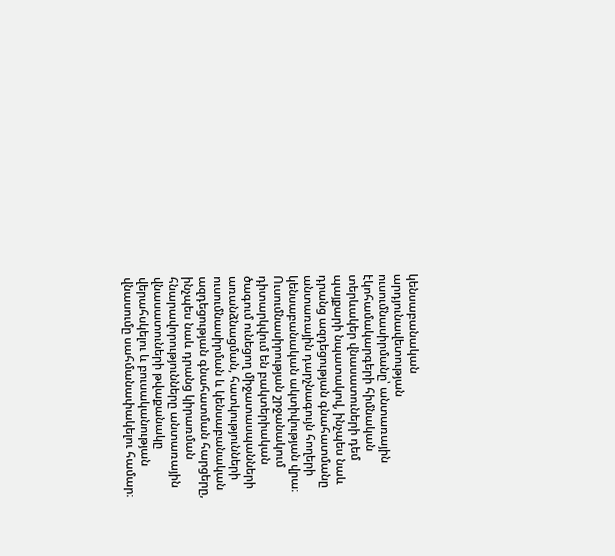կենսաբանական արդյունավետության ուսումնասիրմանը՝ անտառային էկոհամակարգերի հիմնական տերևակեր վնասատուների դեմ պայքարի նպատակով, ինչպես նաև դրանց ազդեցության գնահատմանը անտառային դարչնագույն հողերի կենսաբանական ակտիվության վրա։ Ուսումնասիրության շրջանակում դիտարկվում են բակտերիական ծագում ունեցող միջատասպանների առանձնացման, հատկությունների ուսումնասիրման և կենսաբանական ազդեցության գնահատման հարցերը, ինչպես նաև դրանց կիրառման հնարավորությունները անտառային վնասատուների թվաքանակը վերահսկելու և բուսականության վնասումը սահմանափակելու համար։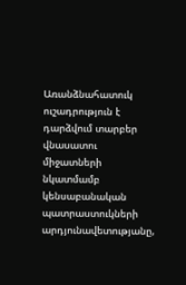Առանձնահատուկ ուշադրություն է դարձվում տարբեր վնասատու միջատների նկատմամբ կենսաբանական պատրաստուկների արդյունավետությանը,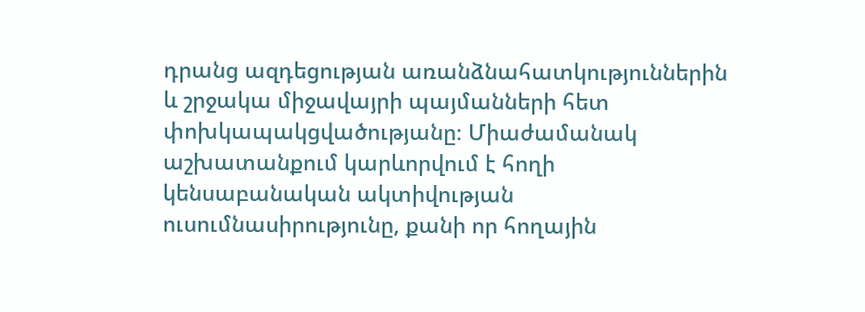դրանց ազդեցության առանձնահատկություններին և շրջակա միջավայրի պայմանների հետ փոխկապակցվածությանը։ Միաժամանակ աշխատանքում կարևորվում է հողի կենսաբանական ակտիվության ուսումնասիրությունը, քանի որ հողային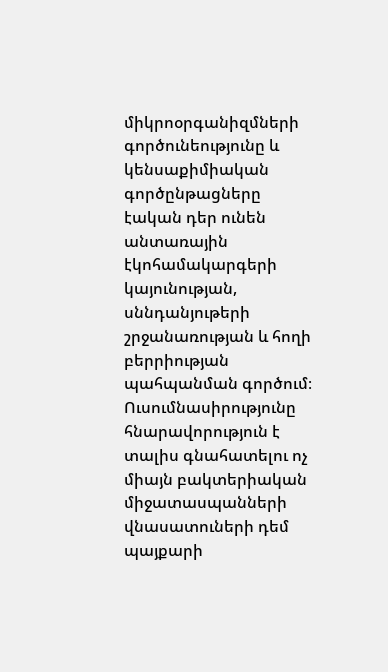միկրոօրգանիզմների գործունեությունը և կենսաքիմիական գործընթացները էական դեր ունեն անտառային էկոհամակարգերի կայունության, սննդանյութերի շրջանառության և հողի բերրիության պահպանման գործում։ Ուսումնասիրությունը հնարավորություն է տալիս գնահատելու ոչ միայն բակտերիական միջատասպանների վնասատուների դեմ պայքարի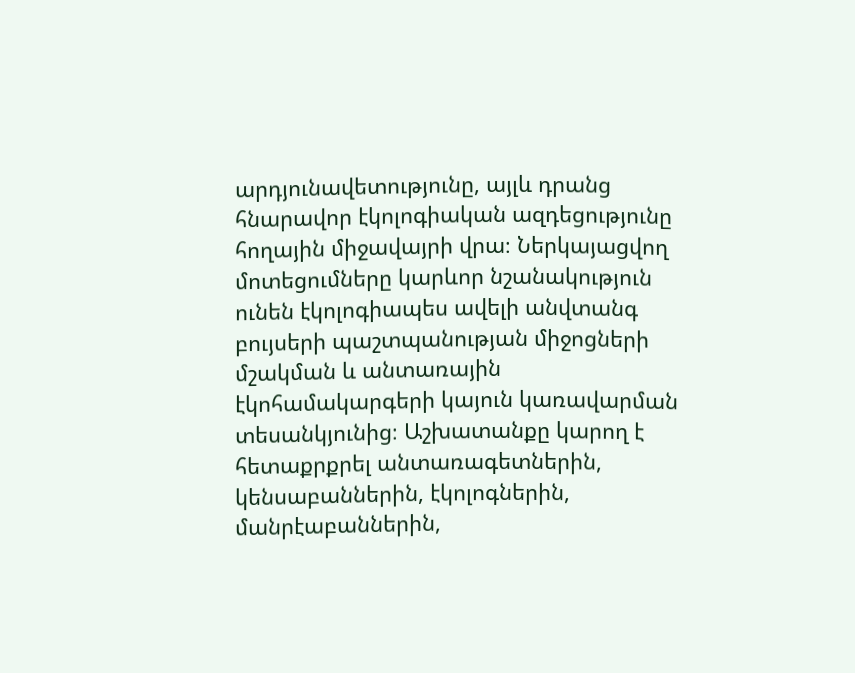արդյունավետությունը, այլև դրանց հնարավոր էկոլոգիական ազդեցությունը հողային միջավայրի վրա։ Ներկայացվող մոտեցումները կարևոր նշանակություն ունեն էկոլոգիապես ավելի անվտանգ բույսերի պաշտպանության միջոցների մշակման և անտառային էկոհամակարգերի կայուն կառավարման տեսանկյունից։ Աշխատանքը կարող է հետաքրքրել անտառագետներին, կենսաբաններին, էկոլոգներին, մանրէաբաններին,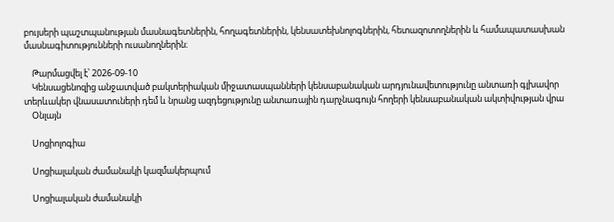բույսերի պաշտպանության մասնագետներին, հողագետներին, կենսատեխնոլոգներին, հետազոտողներին և համապատասխան մասնագիտությունների ուսանողներին։

    Թարմացվել է՝ 2026-09-10
    Կենսացենոզից անջատված բակտերիական միջատասպանների կենսաբանական արդյունավետությունը անտառի գլխավոր տերևակեր վնասատուների դեմ և նրանց ազդեցությունը անտառային դարչնագույն հողերի կենսաբանական ակտիվության վրա
    Օնլայն

    Սոցիոլոգիա

    Սոցիալական ժամանակի կազմակերպում

    Սոցիալական ժամանակի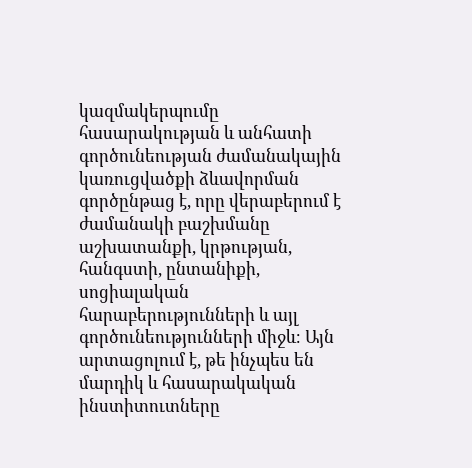կազմակերպումը հասարակության և անհատի գործունեության ժամանակային կառուցվածքի ձևավորման գործընթաց է, որը վերաբերում է ժամանակի բաշխմանը աշխատանքի, կրթության, հանգստի, ընտանիքի, սոցիալական հարաբերությունների և այլ գործունեությունների միջև։ Այն արտացոլում է, թե ինչպես են մարդիկ և հասարակական ինստիտուտները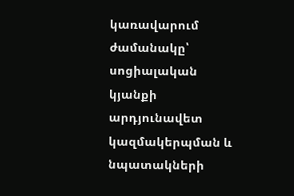կառավարում ժամանակը՝ սոցիալական կյանքի արդյունավետ կազմակերպման և նպատակների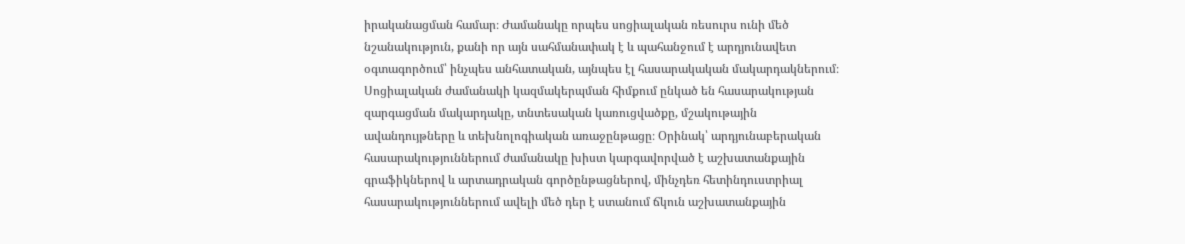իրականացման համար։ Ժամանակը որպես սոցիալական ռեսուրս ունի մեծ նշանակություն, քանի որ այն սահմանափակ է և պահանջում է արդյունավետ օգտագործում՝ ինչպես անհատական, այնպես էլ հասարակական մակարդակներում։ Սոցիալական ժամանակի կազմակերպման հիմքում ընկած են հասարակության զարգացման մակարդակը, տնտեսական կառուցվածքը, մշակութային ավանդույթները և տեխնոլոգիական առաջընթացը։ Օրինակ՝ արդյունաբերական հասարակություններում ժամանակը խիստ կարգավորված է աշխատանքային գրաֆիկներով և արտադրական գործընթացներով, մինչդեռ հետինդուստրիալ հասարակություններում ավելի մեծ դեր է ստանում ճկուն աշխատանքային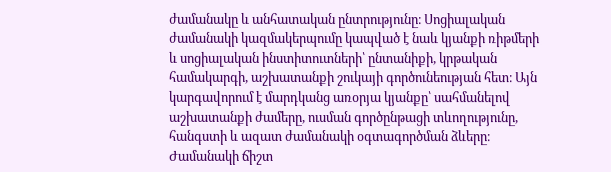ժամանակը և անհատական ընտրությունը։ Սոցիալական ժամանակի կազմակերպումը կապված է նաև կյանքի ռիթմերի և սոցիալական ինստիտուտների՝ ընտանիքի, կրթական համակարգի, աշխատանքի շուկայի գործունեության հետ։ Այն կարգավորում է մարդկանց առօրյա կյանքը՝ սահմանելով աշխատանքի ժամերը, ուսման գործընթացի տևողությունը, հանգստի և ազատ ժամանակի օգտագործման ձևերը։ Ժամանակի ճիշտ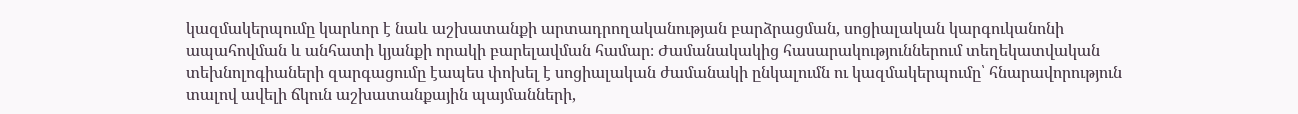կազմակերպումը կարևոր է նաև աշխատանքի արտադրողականության բարձրացման, սոցիալական կարգուկանոնի ապահովման և անհատի կյանքի որակի բարելավման համար։ Ժամանակակից հասարակություններում տեղեկատվական տեխնոլոգիաների զարգացումը էապես փոխել է սոցիալական ժամանակի ընկալումն ու կազմակերպումը՝ հնարավորություն տալով ավելի ճկուն աշխատանքային պայմանների,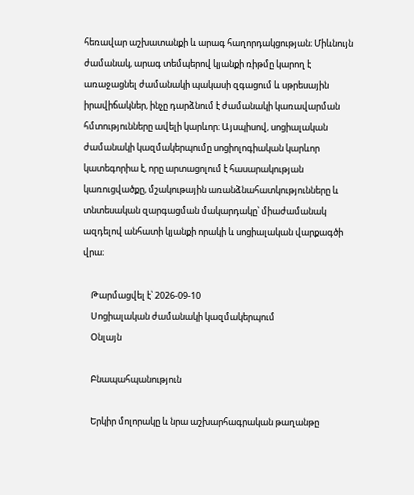հեռավար աշխատանքի և արագ հաղորդակցության։ Միևնույն ժամանակ, արագ տեմպերով կյանքի ռիթմը կարող է առաջացնել ժամանակի պակասի զգացում և սթրեսային իրավիճակներ, ինչը դարձնում է ժամանակի կառավարման հմտությունները ավելի կարևոր։ Այսպիսով, սոցիալական ժամանակի կազմակերպումը սոցիոլոգիական կարևոր կատեգորիա է, որը արտացոլում է հասարակության կառուցվածքը, մշակութային առանձնահատկությունները և տնտեսական զարգացման մակարդակը՝ միաժամանակ ազդելով անհատի կյանքի որակի և սոցիալական վարքագծի վրա։

    Թարմացվել է՝ 2026-09-10
    Սոցիալական ժամանակի կազմակերպում
    Օնլայն

    Բնապահպանություն

    Երկիր մոլորակը և նրա աշխարհագրական թաղանթը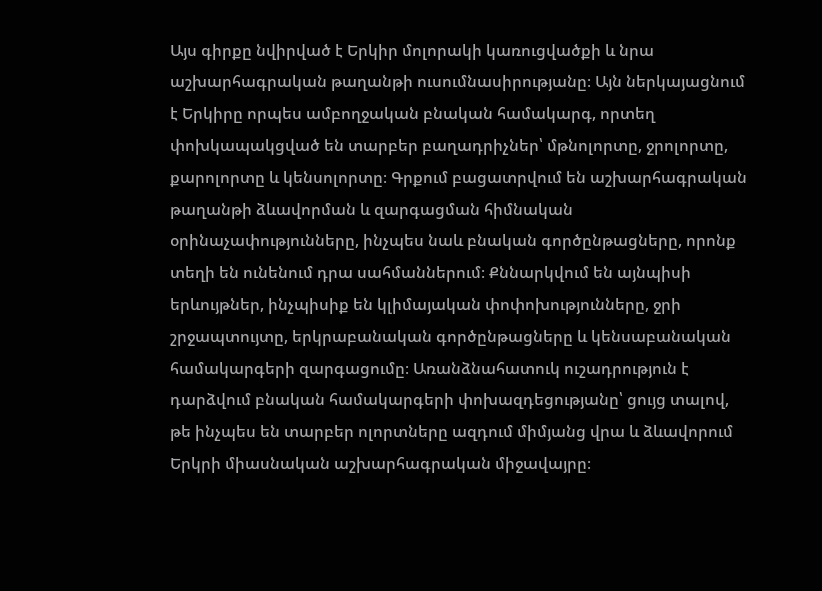Այս գիրքը նվիրված է Երկիր մոլորակի կառուցվածքի և նրա աշխարհագրական թաղանթի ուսումնասիրությանը։ Այն ներկայացնում է Երկիրը որպես ամբողջական բնական համակարգ, որտեղ փոխկապակցված են տարբեր բաղադրիչներ՝ մթնոլորտը, ջրոլորտը, քարոլորտը և կենսոլորտը։ Գրքում բացատրվում են աշխարհագրական թաղանթի ձևավորման և զարգացման հիմնական օրինաչափությունները, ինչպես նաև բնական գործընթացները, որոնք տեղի են ունենում դրա սահմաններում։ Քննարկվում են այնպիսի երևույթներ, ինչպիսիք են կլիմայական փոփոխությունները, ջրի շրջապտույտը, երկրաբանական գործընթացները և կենսաբանական համակարգերի զարգացումը։ Առանձնահատուկ ուշադրություն է դարձվում բնական համակարգերի փոխազդեցությանը՝ ցույց տալով, թե ինչպես են տարբեր ոլորտները ազդում միմյանց վրա և ձևավորում Երկրի միասնական աշխարհագրական միջավայրը։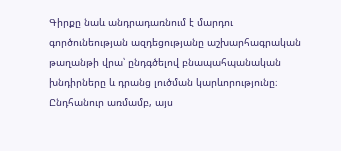Գիրքը նաև անդրադառնում է մարդու գործունեության ազդեցությանը աշխարհագրական թաղանթի վրա՝ ընդգծելով բնապահպանական խնդիրները և դրանց լուծման կարևորությունը։ Ընդհանուր առմամբ, այս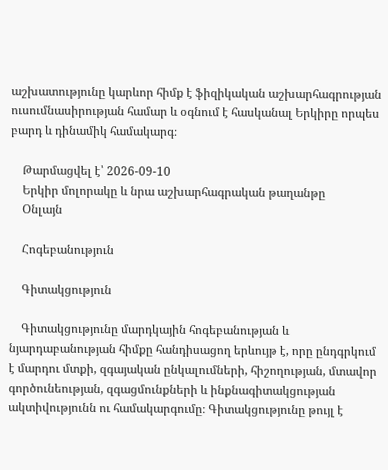աշխատությունը կարևոր հիմք է ֆիզիկական աշխարհագրության ուսումնասիրության համար և օգնում է հասկանալ Երկիրը որպես բարդ և դինամիկ համակարգ։

    Թարմացվել է՝ 2026-09-10
    Երկիր մոլորակը և նրա աշխարհագրական թաղանթը
    Օնլայն

    Հոգեբանություն

    Գիտակցություն

    Գիտակցությունը մարդկային հոգեբանության և նյարդաբանության հիմքը հանդիսացող երևույթ է, որը ընդգրկում է մարդու մտքի, զգայական ընկալումների, հիշողության, մտավոր գործունեության, զգացմունքների և ինքնագիտակցության ակտիվությունն ու համակարգումը։ Գիտակցությունը թույլ է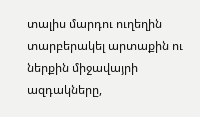տալիս մարդու ուղեղին տարբերակել արտաքին ու ներքին միջավայրի ազդակները,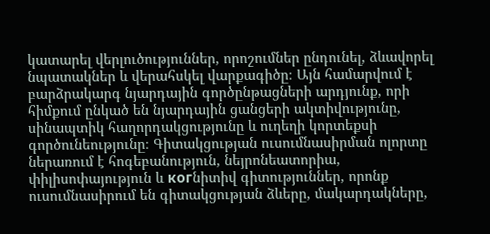կատարել վերլուծություններ, որոշումներ ընդունել, ձևավորել նպատակներ և վերահսկել վարքագիծը։ Այն համարվում է բարձրակարգ նյարդային գործընթացների արդյունք, որի հիմքում ընկած են նյարդային ցանցերի ակտիվությունը, սինապտիկ հաղորդակցությունը և ուղեղի կորտեքսի գործունեությունը։ Գիտակցության ուսումնասիրման ոլորտը ներառում է հոգեբանություն, նեյրոնեատորիա, փիլիսոփայություն և когնիտիվ գիտություններ, որոնք ուսումնասիրում են գիտակցության ձևերը, մակարդակները,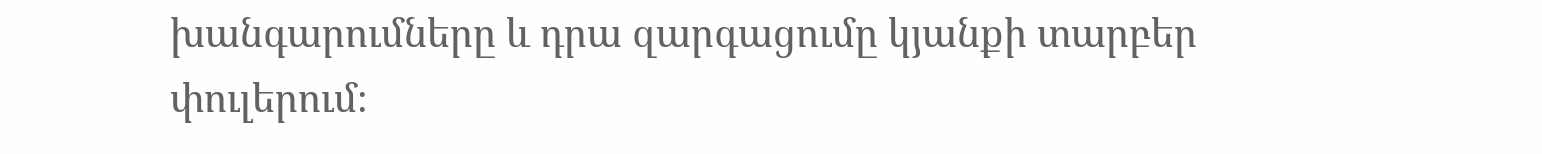խանգարումները և դրա զարգացումը կյանքի տարբեր փուլերում։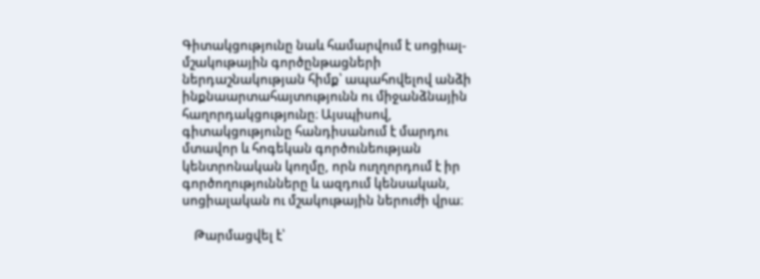Գիտակցությունը նաև համարվում է սոցիալ-մշակութային գործընթացների ներդաշնակության հիմք՝ ապահովելով անձի ինքնաարտահայտությունն ու միջանձնային հաղորդակցությունը։ Այսպիսով, գիտակցությունը հանդիսանում է մարդու մտավոր և հոգեկան գործունեության կենտրոնական կողմը, որն ուղղորդում է իր գործողությունները և ազդում կենսական, սոցիալական ու մշակութային ներուժի վրա։

    Թարմացվել է՝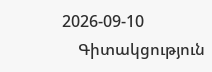2026-09-10
    Գիտակցություն